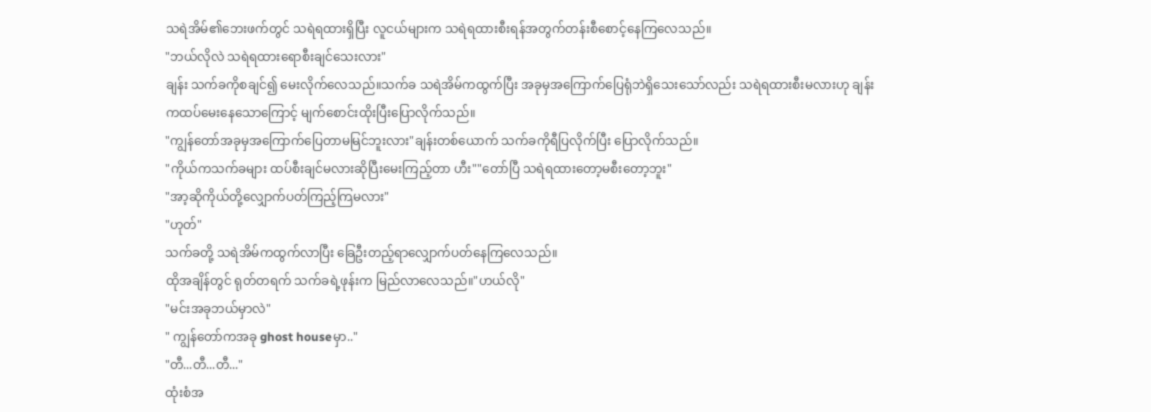သရဲအိမ်၏ဘေးဖက်တွင် သရဲရထားရှိပြီး လူငယ်များက သရဲရထားစီးရန်အတွက်တန်းစီစောင့်နေကြလေသည်။
"ဘယ်လိုလဲ သရဲရထားရောစီးချင်သေးလား"
ချန်း သက်ခကိုစချင်၍ မေးလိုက်လေသည်။သက်ခ သရဲအိမ်ကထွက်ပြီး အခုမှအကြောက်ပြေရုံဘဲရှိသေးသော်လည်း သရဲရထားစီးမလားဟု ချန်းကထပ်မေးနေသောကြောင့် မျက်စောင်းထိုးပြီးပြောလိုက်သည်။
"ကျွန်တော်အခုမှအကြောက်ပြေတာမမြင်ဘူးလား"ချန်းတစ်ယောက် သက်ခကိုရီပြလိုက်ပြီး ပြောလိုက်သည်။
"ကိုယ်ကသက်ခများ ထပ်စီးချင်မလားဆိုပြီးမေးကြည့်တာ ဟီး""တော်ပြီ သရဲရထားတော့မစီးတော့ဘူး"
"အာ့ဆိုကိုယ်တို့လျှောက်ပတ်ကြည့်ကြမလား"
"ဟုတ်"
သက်ခတို့ သရဲအိမ်ကထွက်လာပြီး ခြေဦးတည့်ရာလျှောက်ပတ်နေကြလေသည်။
ထိုအချိန်တွင် ရုတ်တရက် သက်ခရဲ့ဖုန်းက မြည်လာလေသည်။"ဟယ်လို"
"မင်းအခုဘယ်မှာလဲ"
" ကျွန်တော်ကအခု ghost houseမှာ.."
"တီ...တီ...တီ..."
ထုံးစံအ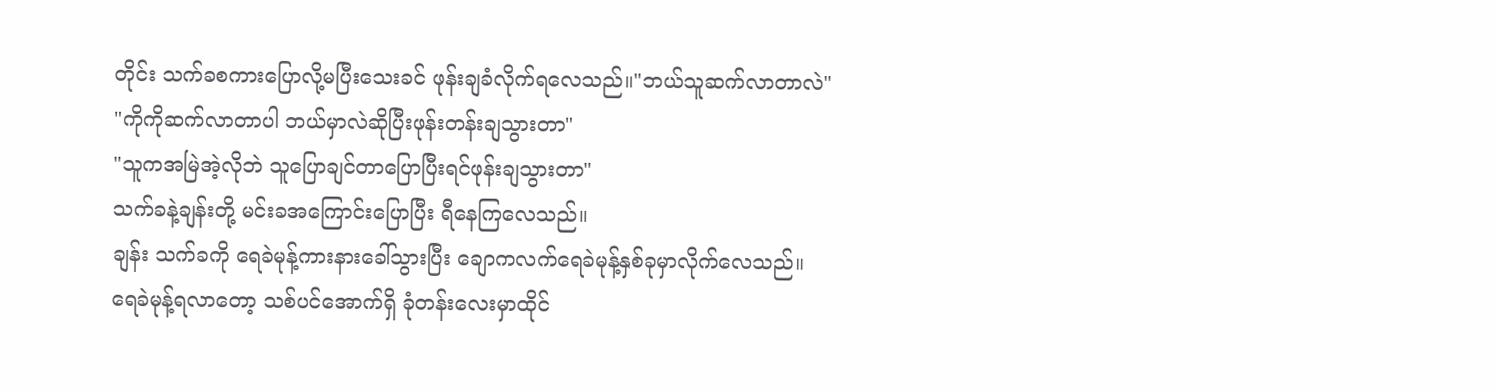တိုင်း သက်ခစကားပြောလို့မပြီးသေးခင် ဖုန်းချခံလိုက်ရလေသည်။"ဘယ်သူဆက်လာတာလဲ"
"ကိုကိုဆက်လာတာပါ ဘယ်မှာလဲဆိုပြီးဖုန်းတန်းချသွားတာ"
"သူကအမြဲအဲ့လိုဘဲ သူပြောချင်တာပြောပြီးရင်ဖုန်းချသွားတာ"
သက်ခနဲ့ချန်းတို့ မင်းခအကြောင်းပြောပြီး ရီနေကြလေသည်။
ချန်း သက်ခကို ရေခဲမုန့်ကားနားခေါ်သွားပြီး ချောကလက်ရေခဲမုန့်နှစ်ခုမှာလိုက်လေသည်။
ရေခဲမုန့်ရလာတော့ သစ်ပင်အောက်ရှိ ခုံတန်းလေးမှာထိုင်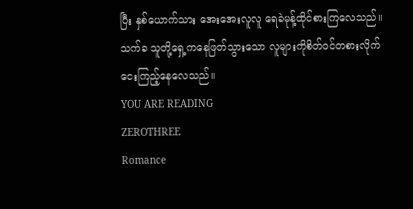ပြီး နှစ်ယောက်သား အေးအေးလူလူ ရေခဲမုန့်ထိုင်စားကြလေသည်။
သက်ခ သူတို့ရှေ့ကနေဖြတ်သွားသော လူများကိုစိတ်ဝင်တစားလိုက်ငေးကြည့်နေလေသည်။
YOU ARE READING
ZEROTHREE
Romance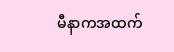မီနာကအထက်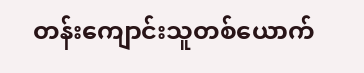တန်းကျောင်းသူတစ်ယောက်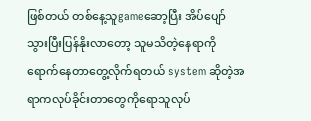ဖြစ်တယ် တစ်နေ့သူgameဆော့ပြီး အိပ်ပျော်သွားပြီးပြန်နိုးလာတော့ သူမသိတဲ့နေရာကိုရောက်နေတာတွေ့လိုက်ရတယ် system ဆိုတဲ့အရာကလုပ်ခိုင်းတာတွေကိုရောသူလုပ်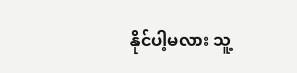နိုင်ပါ့မလား သူ့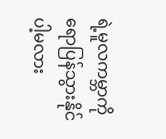ရဲ့မူလကမ္ဘာကိုရောပြန်သွားနိုင်ပါ့မလား